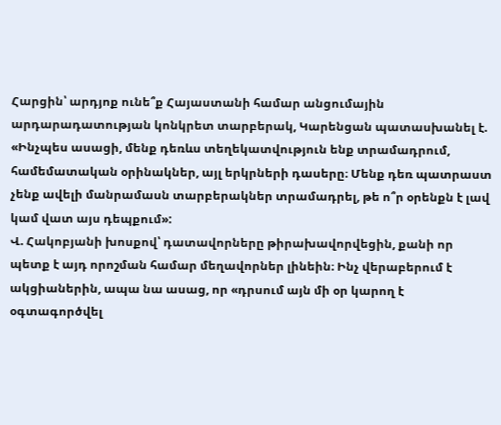Հարցին՝ արդյոք ունե՞ք Հայաստանի համար անցումային արդարադատության կոնկրետ տարբերակ, Կարենցան պատասխանել է. «Ինչպես ասացի, մենք դեռևս տեղեկատվություն ենք տրամադրում, համեմատական օրինակներ, այլ երկրների դասերը։ Մենք դեռ պատրաստ չենք ավելի մանրամասն տարբերակներ տրամադրել, թե ո՞ր օրենքն է լավ կամ վատ այս դեպքում»:
Վ. Հակոբյանի խոսքով՝ դատավորները թիրախավորվեցին, քանի որ պետք է այդ որոշման համար մեղավորներ լինեին։ Ինչ վերաբերում է ակցիաներին, ապա նա ասաց, որ «դրսում այն մի օր կարող է օգտագործվել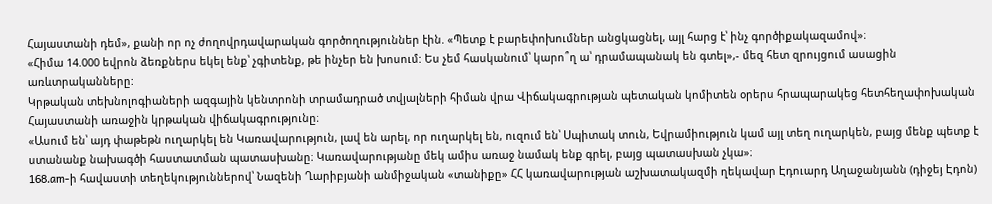Հայաստանի դեմ», քանի որ ոչ ժողովրդավարական գործողություններ էին. «Պետք է բարեփոխումներ անցկացնել, այլ հարց է՝ ինչ գործիքակազամով»։
«Հիմա 14.000 եվրոն ձեռքներս եկել ենք՝ չգիտենք, թե ինչեր են խոսում: Ես չեմ հասկանում՝ կարո՞ղ ա՝ դրամապանակ են գտել»,- մեզ հետ զրույցում ասացին առևտրականները:
Կրթական տեխնոլոգիաների ազգային կենտրոնի տրամադրած տվյալների հիման վրա Վիճակագրության պետական կոմիտեն օրերս հրապարակեց հետհեղափոխական Հայաստանի առաջին կրթական վիճակագրությունը։
«Ասում են՝ այդ փաթեթն ուղարկել են Կառավարություն, լավ են արել, որ ուղարկել են, ուզում են՝ Սպիտակ տուն, Եվրամիություն կամ այլ տեղ ուղարկեն, բայց մենք պետք է ստանանք նախագծի հաստատման պատասխանը։ Կառավարությանը մեկ ամիս առաջ նամակ ենք գրել, բայց պատասխան չկա»։
168.am-ի հավաստի տեղեկություններով՝ Նազենի Ղարիբյանի անմիջական «տանիքը» ՀՀ կառավարության աշխատակազմի ղեկավար Էդուարդ Աղաջանյանն (դիջեյ Էդոն)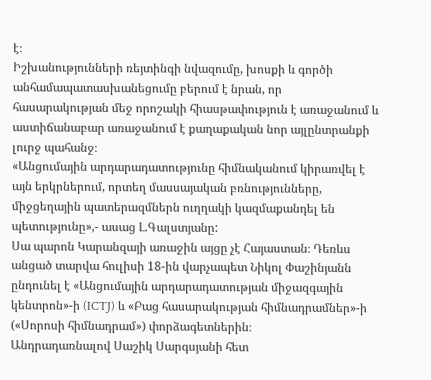է։
Իշխանությունների ռեյտինգի նվազումը, խոսքի և գործի անհամապատասխանեցումը բերում է նրան, որ հասարակության մեջ որոշակի հիասթափություն է առաջանում և աստիճանաբար առաջանում է քաղաքական նոր այլընտրանքի լուրջ պահանջ։
«Անցումային արդարադատությունը հիմնականում կիրառվել է այն երկրներում, որտեղ մասսայական բռնությունները, միջցեղային պատերազմներն ուղղակի կազմաքանդել են պետությունը»,- ասաց Լ.Գալստյանը:
Սա պարոն Կարանզայի առաջին այցը չէ Հայաստան։ Դեռևս անցած տարվա հուլիսի 18-ին վարչապետ Նիկոլ Փաշինյանն ընդունել է «Անցումային արդարադատության միջազգային կենտրոն»-ի (ICTJ) և «Բաց հասարակության հիմնադրամներ»-ի («Սորոսի հիմնադրամ») փորձագետներին։
Անդրադառնալով Սաշիկ Սարգսյանի հետ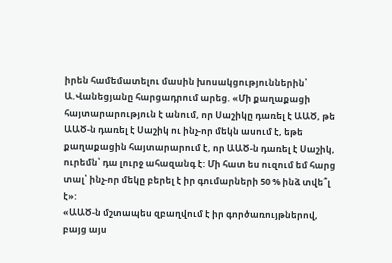իրեն համեմատելու մասին խոսակցություններին՝ Ա.Վանեցյանը հարցադրում արեց. «Մի քաղաքացի հայտարարություն է անում, որ Սաշիկը դառել է ԱԱԾ, թե ԱԱԾ-ն դառել է Սաշիկ ու ինչ-որ մեկն ասում է, եթե քաղաքացին հայտարարում է, որ ԱԱԾ-ն դառել է Սաշիկ, ուրեմն՝ դա լուրջ ահազանգ է: Մի հատ ես ուզում եմ հարց տալ՝ ինչ-որ մեկը բերել է իր գումարների 50 % ինձ տվե՞լ է»:
«ԱԱԾ-ն մշտապես զբաղվում է իր գործառույթներով, բայց այս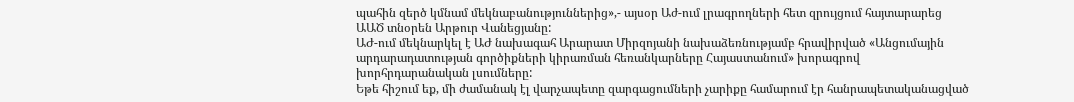պահին զերծ կմնամ մեկնաբանություններից»,- այսօր Աժ-ում լրագրողների հետ զրույցում հայտարարեց ԱԱԾ տնօրեն Արթուր Վանեցյանը:
ԱԺ-ում մեկնարկել է ԱԺ նախագահ Արարատ Միրզոյանի նախաձեռնությամբ հրավիրված «Անցումային արդարադատության գործիքների կիրառման հեռանկարները Հայաստանում» խորագրով խորհրդարանական լսումները:
Եթե հիշում եք, մի ժամանակ էլ վարչապետը զարգացումների չարիքը համարում էր հանրապետականացված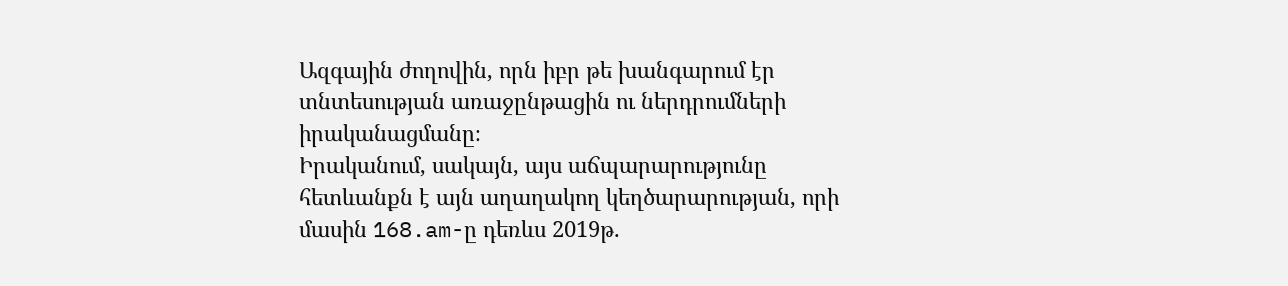Ազգային ժողովին, որն իբր թե խանգարում էր տնտեսության առաջընթացին ու ներդրումների իրականացմանը։
Իրականում, սակայն, այս աճպարարությունը հետևանքն է այն աղաղակող կեղծարարության, որի մասին 168.am-ը դեռևս 2019թ.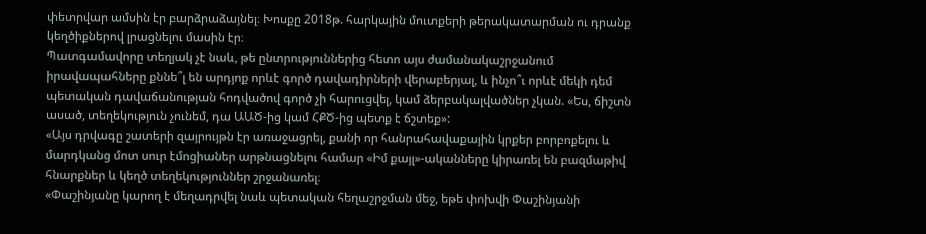փետրվար ամսին էր բարձրաձայնել։ Խոսքը 2018թ. հարկային մուտքերի թերակատարման ու դրանք կեղծիքներով լրացնելու մասին էր։
Պատգամավորը տեղյակ չէ նաև, թե ընտրություններից հետո այս ժամանակաշրջանում իրավապահները քննե՞լ են արդյոք որևէ գործ դավադիրների վերաբերյալ, և ինչո՞ւ որևէ մեկի դեմ պետական դավաճանության հոդվածով գործ չի հարուցվել, կամ ձերբակալվածներ չկան. «Ես, ճիշտն ասած, տեղեկություն չունեմ, դա ԱԱԾ-ից կամ ՀՔԾ-ից պետք է ճշտեք»:
«Այս դրվագը շատերի զայրույթն էր առաջացրել, քանի որ հանրահավաքային կրքեր բորբոքելու և մարդկանց մոտ սուր էմոցիաներ արթնացնելու համար «Իմ քայլ»-ականները կիրառել են բազմաթիվ հնարքներ և կեղծ տեղեկություններ շրջանառել։
«Փաշինյանը կարող է մեղադրվել նաև պետական հեղաշրջման մեջ, եթե փոխվի Փաշինյանի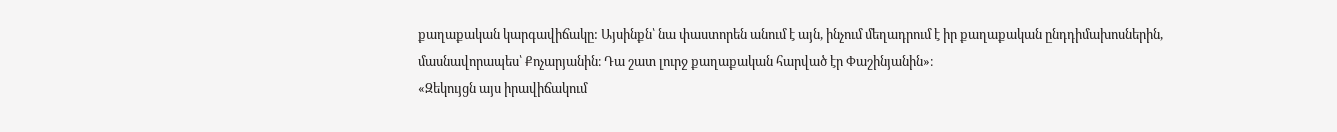քաղաքական կարգավիճակը: Այսինքն՝ նա փաստորեն անում է այն, ինչում մեղադրում է իր քաղաքական ընդդիմախոսներին, մասնավորապես՝ Քոչարյանին։ Դա շատ լուրջ քաղաքական հարված էր Փաշինյանին»։
«Զեկույցն այս իրավիճակում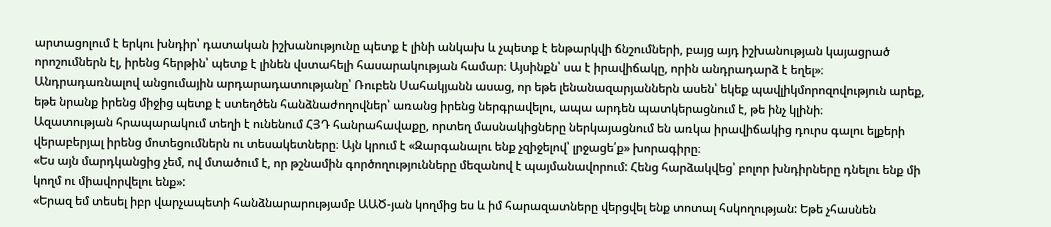արտացոլում է երկու խնդիր՝ դատական իշխանությունը պետք է լինի անկախ և չպետք է ենթարկվի ճնշումների, բայց այդ իշխանության կայացրած որոշումներն էլ, իրենց հերթին՝ պետք է լինեն վստահելի հասարակության համար։ Այսինքն՝ սա է իրավիճակը, որին անդրադարձ է եղել»։
Անդրադառնալով անցումային արդարադատությանը՝ Ռուբեն Սահակյանն ասաց, որ եթե լենանազարյաններն ասեն՝ եկեք պավլիկմորոզովություն արեք, եթե նրանք իրենց միջից պետք է ստեղծեն հանձնաժողովներ՝ առանց իրենց ներգրավելու, ապա արդեն պատկերացնում է, թե ինչ կլինի։
Ազատության հրապարակում տեղի է ունենում ՀՅԴ հանրահավաքը, որտեղ մասնակիցները ներկայացնում են առկա իրավիճակից դուրս գալու ելքերի վերաբերյալ իրենց մոտեցումներն ու տեսակետները։ Այն կրում է «Զարգանալու ենք չզիջելով՝ լրջացե՛ք» խորագիրը։
«Ես այն մարդկանցից չեմ, ով մտածում է, որ թշնամին գործողությունները մեզանով է պայմանավորում: Հենց հարձակվեց՝ բոլոր խնդիրները դնելու ենք մի կողմ ու միավորվելու ենք»:
«Երազ եմ տեսել իբր վարչապետի հանձնարարությամբ ԱԱԾ-յան կողմից ես և իմ հարազատները վերցվել ենք տոտալ հսկողության: Եթե չհասնեն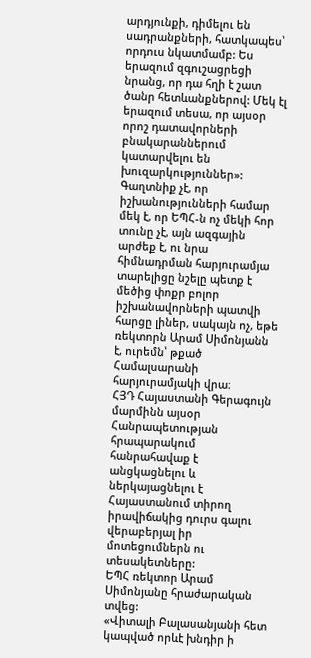արդյունքի, դիմելու են սադրանքների, հատկապես՝ որդուս նկատմամբ: Ես երազում զգուշացրեցի նրանց, որ դա հղի է շատ ծանր հետևանքներով: Մեկ էլ երազում տեսա, որ այսօր որոշ դատավորների բնակարաններում կատարվելու են խուզարկություններ»:
Գաղտնիք չէ, որ իշխանությունների համար մեկ է, որ ԵՊՀ-ն ոչ մեկի հոր տունը չէ, այն ազգային արժեք է, ու նրա հիմնադրման հարյուրամյա տարելիցը նշելը պետք է մեծից փոքր բոլոր իշխանավորների պատվի հարցը լիներ, սակայն ոչ, եթե ռեկտորն Արամ Սիմոնյանն է, ուրեմն՝ թքած Համալսարանի հարյուրամյակի վրա։
ՀՅԴ Հայաստանի Գերագույն մարմինն այսօր Հանրապետության հրապարակում հանրահավաք է անցկացնելու և ներկայացնելու է Հայաստանում տիրող իրավիճակից դուրս գալու վերաբերյալ իր մոտեցումներն ու տեսակետները:
ԵՊՀ ռեկտոր Արամ Սիմոնյանը հրաժարական տվեց:
«Վիտալի Բալասանյանի հետ կապված որևէ խնդիր ի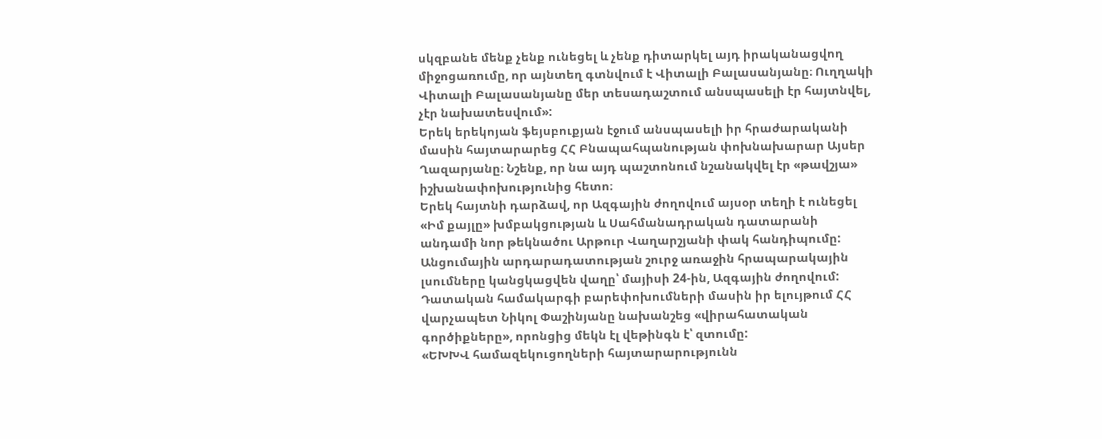սկզբանե մենք չենք ունեցել և չենք դիտարկել այդ իրականացվող միջոցառումը, որ այնտեղ գտնվում է Վիտալի Բալասանյանը։ Ուղղակի Վիտալի Բալասանյանը մեր տեսադաշտում անսպասելի էր հայտնվել, չէր նախատեսվում»:
Երեկ երեկոյան ֆեյսբուքյան էջում անսպասելի իր հրաժարականի մասին հայտարարեց ՀՀ Բնապահպանության փոխնախարար Այսեր Ղազարյանը։ Նշենք, որ նա այդ պաշտոնում նշանակվել էր «թավշյա» իշխանափոխությունից հետո։
Երեկ հայտնի դարձավ, որ Ազգային ժողովում այսօր տեղի է ունեցել «Իմ քայլը» խմբակցության և Սահմանադրական դատարանի անդամի նոր թեկնածու Արթուր Վաղարշյանի փակ հանդիպումը:
Անցումային արդարադատության շուրջ առաջին հրապարակային լսումները կանցկացվեն վաղը՝ մայիսի 24-ին, Ազգային ժողովում: Դատական համակարգի բարեփոխումների մասին իր ելույթում ՀՀ վարչապետ Նիկոլ Փաշինյանը նախանշեց «վիրահատական գործիքները», որոնցից մեկն էլ վեթինգն է՝ զտումը:
«ԵԽԽՎ համազեկուցողների հայտարարությունն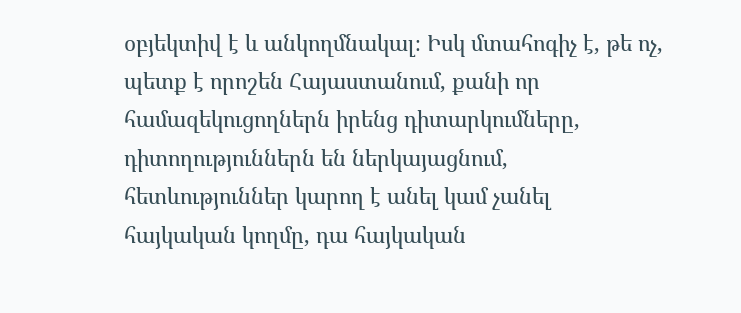օբյեկտիվ է և անկողմնակալ։ Իսկ մտահոգիչ է, թե ոչ, պետք է որոշեն Հայաստանում, քանի որ համազեկուցողներն իրենց դիտարկումները, դիտողություններն են ներկայացնում, հետևություններ կարող է անել կամ չանել հայկական կողմը, դա հայկական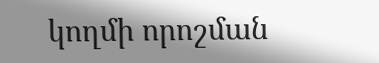կողմի որոշման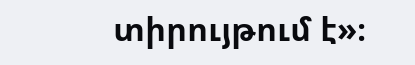տիրույթում է»։